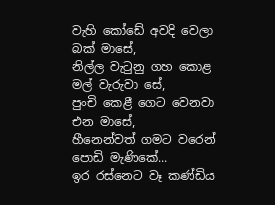වැහි කෝඩේ අවදි වෙලා බක් මාසේ,
නිල්ල වැටුනු ගහ කොළ මල් වැරුවා සේ,
පුංචි කෙළී ගෙට වෙනවා එන මාසේ,
හීනෙන්වත් ගමට වරෙන් පොඩි මැණිකේ...
ඉර රස්නෙට වෑ කණ්ඩිය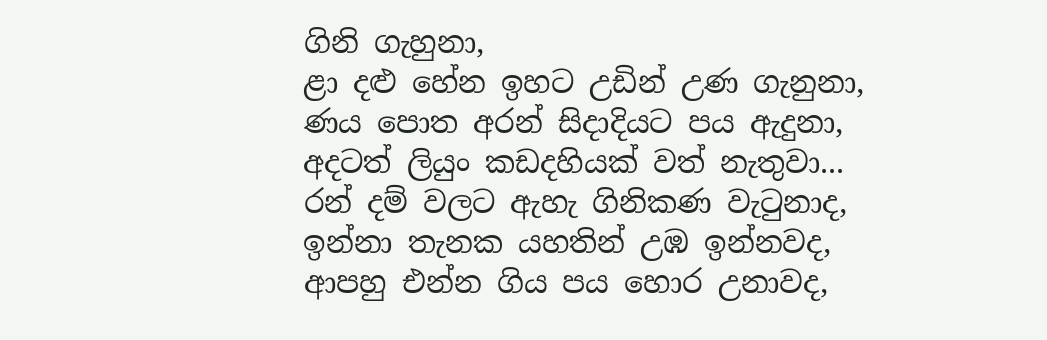ගිනි ගැහුනා,
ළා දළු හේන ඉහට උඩින් උණ ගැනුනා,
ණය පොත අරන් සිදාදියට පය ඇදුනා,
අදටත් ලියුං කඩදහියක් වත් නැතුවා...
රන් දම් වලට ඇහැ ගිනිකණ වැටුනාද,
ඉන්නා තැනක යහතින් උඹ ඉන්නවද,
ආපහු එන්න ගිය පය හොර උනාවද,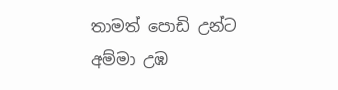තාමත් පොඩි උන්ට අම්මා උඹ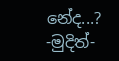නේද...?
-මුදිත්-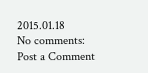2015.01.18
No comments:
Post a Comment